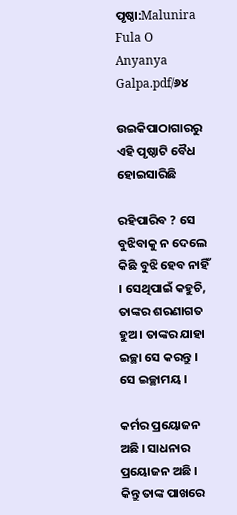ପୃଷ୍ଠା:Malunira Fula O Anyanya Galpa.pdf/୬୪

ଉଇକିପାଠାଗାର‌ରୁ
ଏହି ପୃଷ୍ଠାଟି ବୈଧ ହୋଇସାରିଛି

ରହିପାରିବ ? ସେ ବୁଝିବାକୁ ନ ଦେଲେ କିଛି ବୁଝି ହେବ ନାହିଁ । ସେଥିପାଇଁ କହୁଚି, ତାଙ୍କର ଶରଣାଗତ ହୁଅ । ତାଙ୍କର ଯାହା ଇଚ୍ଛା ସେ କରନ୍ତୁ । ସେ ଇଚ୍ଛାମୟ ।

କର୍ମର ପ୍ରୟୋଜନ ଅଛି । ସାଧନାର ପ୍ରୟୋଜନ ଅଛି । କିନ୍ତୁ ତାଙ୍କ ପାଖରେ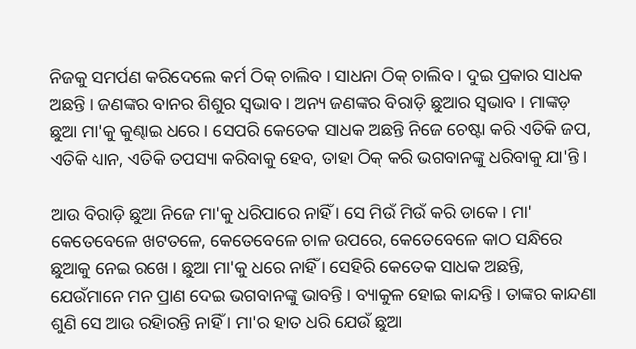ନିଜକୁ ସମର୍ପଣ କରିଦେଲେ କର୍ମ ଠିକ୍ ଚାଲିବ । ସାଧନା ଠିକ୍ ଚାଲିବ । ଦୁଇ ପ୍ରକାର ସାଧକ ଅଛନ୍ତି । ଜଣଙ୍କର ବାନର ଶିଶୁର ସ୍ୱଭାବ । ଅନ୍ୟ ଜଣଙ୍କର ବିରାଡ଼ି ଛୁଆର ସ୍ୱଭାବ । ମାଙ୍କଡ଼ ଛୁଆ ମା'କୁ କୁଣ୍ଢାଇ ଧରେ । ସେପରି କେତେକ ସାଧକ ଅଛନ୍ତି ନିଜେ ଚେଷ୍ଟା କରି ଏତିକି ଜପ, ଏତିକି ଧ୍ୟାନ, ଏତିକି ତପସ୍ୟା କରିବାକୁ ହେବ, ତାହା ଠିକ୍ କରି ଭଗବାନଙ୍କୁ ଧରିବାକୁ ଯା'ନ୍ତି ।

ଆଉ ବିରାଡ଼ି ଛୁଆ ନିଜେ ମା'କୁ ଧରିପାରେ ନାହିଁ । ସେ ମିଉଁ ମିଉଁ କରି ଡାକେ । ମା' କେତେବେଳେ ଖଟତଳେ, କେତେବେଳେ ଚାଳ ଉପରେ, କେତେବେଳେ କାଠ ସନ୍ଧିରେ ଛୁଆକୁ ନେଇ ରଖେ । ଛୁଆ ମା'କୁ ଧରେ ନାହିଁ । ସେହିରି କେତେକ ସାଧକ ଅଛନ୍ତି, ଯେଉଁମାନେ ମନ ପ୍ରାଣ ଦେଇ ଭଗବାନଙ୍କୁ ଭାବନ୍ତି । ବ୍ୟାକୁଳ ହୋଇ କାନ୍ଦନ୍ତି । ତାଙ୍କର କାନ୍ଦଣା ଶୁଣି ସେ ଆଉ ରହିାରନ୍ତି ନାହିଁ । ମା'ର ହାତ ଧରି ଯେଉଁ ଛୁଆ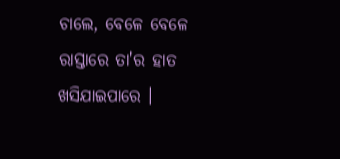ଚାଲେ, ବେଳେ ବେଳେ ରାସ୍ତାରେ ତା'ର ହାତ ଖସିଯାଇପାରେ ।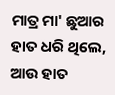ମାତ୍ର ମା' ଛୁଆର ହାତ ଧରି ଥିଲେ, ଆଉ ହାତ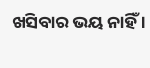ଖସିବାର ଭୟ ନାହିଁ ।